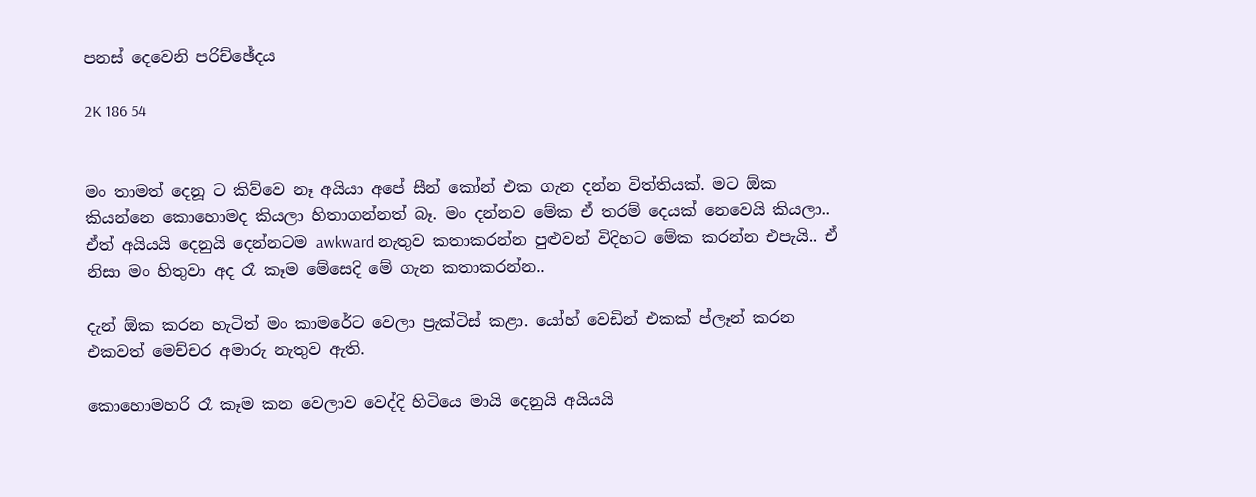පනස් දෙවෙනි පරිච්ඡේදය

2K 186 54


මං තාමත් දෙනූ ට කිව්වෙ නෑ අයියා අපේ සීන් කෝන් එක ගැන දන්න විත්තියක්. මට ඕක කියන්නෙ කොහොමද කියලා හිතාගන්නත් බෑ. මං දන්නව මේක ඒ තරම් දෙයක් නෙවෙයි කියලා.. ඒත් අයියයි දෙනුයි දෙන්නටම awkward නැතුව කතාකරන්න පුළුවන් විදිහට මේක කරන්න එපැයි.. ඒ නිසා මං හිතුවා අද රෑ කෑම මේසෙදි මේ ගැන කතාකරන්න..

දැන් ඕක කරන හැටිත් මං කාමරේට වෙලා ප්‍රැක්ටිස් කළා. යෝහ් වෙඩින් එකක් ප්ලෑන් කරන එකවත් මෙච්චර අමාරු නැතුව ඇති.

කොහොමහරි රෑ කෑම කන වෙලාව වෙද්දි හිටියෙ මායි දෙනුයි අයියයි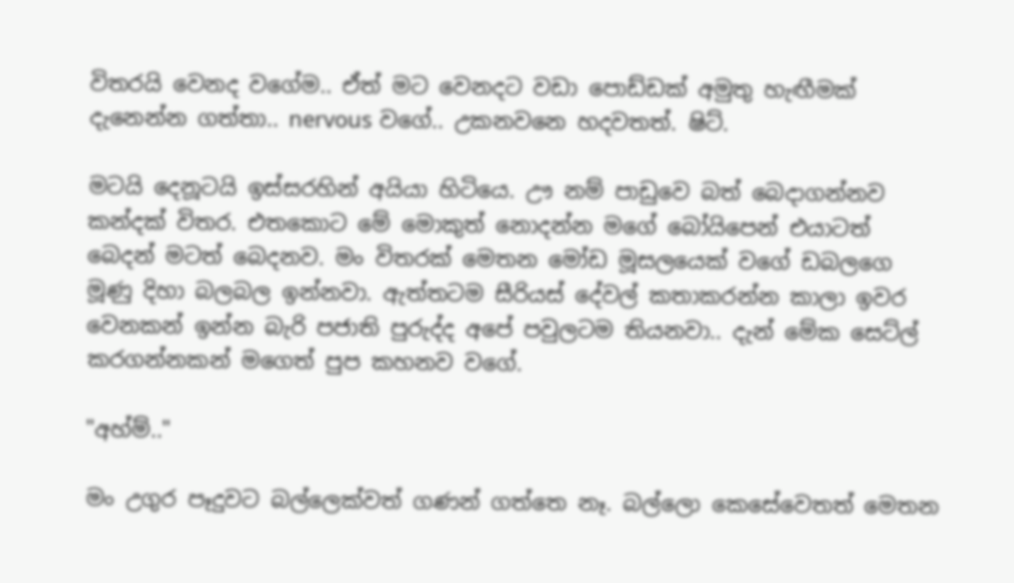විතරයි වෙනද වගේම.. ඒත් මට වෙනදට වඩා පොඩ්ඩක් අමුතු හැඟීමක් දැනෙන්න ගත්තා.. nervous වගේ.. උකනවනෙ හදවතත්. ෂිට්.

මටයි දෙනූටයි ඉස්සරහින් අයියා හිටියෙ. ඌ නම් පාඩුවෙ බත් බෙදාගන්නව කන්දක් විතර. එතකොට මේ මොකුත් නොදන්න මගේ බෝයිපෙන් එයාටත් බෙදන් මටත් බෙදනව. මං විතරක් මෙතන මෝඩ මූසලයෙක් වගේ ඩබලගෙ මූණු දිහා බලබල ඉන්නවා. ඇත්තටම සීරියස් දේවල් කතාකරන්න කාලා ඉවර වෙනකන් ඉන්න බැරි පජාති පුරුද්ද අපේ පවුලටම තියනවා.. දැන් මේක සෙට්ල් කරගන්නකන් මගෙත් පුප කහනව වගේ.

"අහ්ම්.."

මං උගුර පෑදුවට බල්ලෙක්වත් ගණන් ගත්තෙ නෑ. බල්ලො කෙසේවෙතත් මෙතන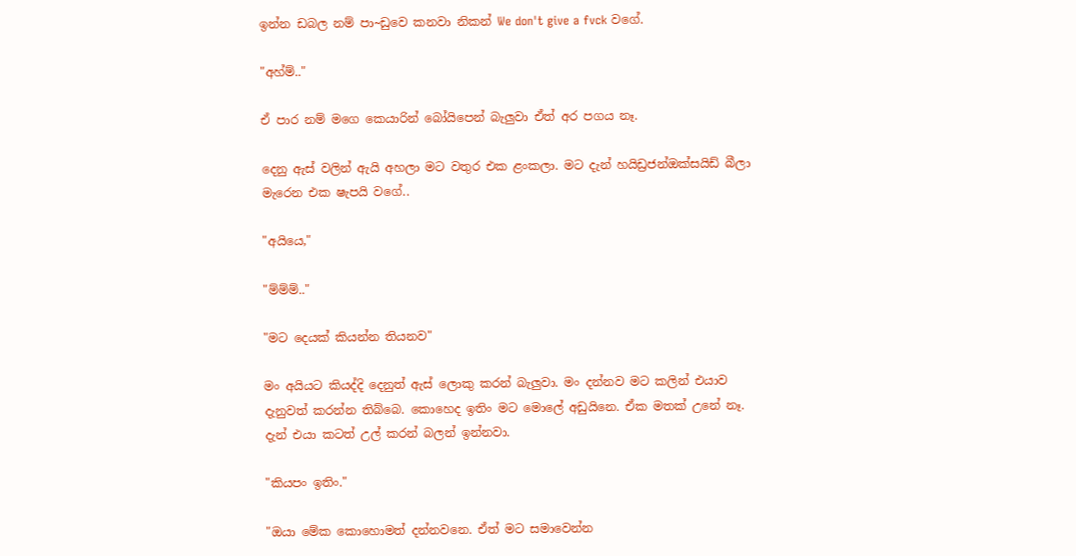ඉන්න ඩබල නම් පා~ඩුවෙ කනවා නිකන් We don't give a fvck වගේ.

"අහ්ම්.."

ඒ පාර නම් මගෙ කෙයාරින් බෝයිපෙන් බැලුවා ඒත් අර පගය නෑ.

දෙනු ඇස් වලින් ඇයි අහලා මට වතුර එක ළංකලා. මට දැන් හයිඩ්‍රජන්ඔක්සයිඩ් බීලා මැරෙන එක ෂැපයි වගේ..

"අයියෙ,"

"ම්ම්ම්.."

"මට දෙයක් කියන්න තියනව"

මං අයියට කියද්දි දෙනුත් ඇස් ලොකු කරන් බැලුවා. මං දන්නව මට කලින් එයාව දැනුවත් කරන්න තිබ්බෙ. කොහෙද ඉතිං මට මොලේ අඩුයිනෙ. ඒක මතක් උනේ නෑ. දැන් එයා කටත් උල් කරන් බලන් ඉන්නවා.

"කියපං ඉතිං."

"ඔයා මේක කොහොමත් දන්නවනෙ. ඒත් මට සමාවෙන්න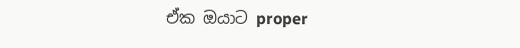ඒක ඔයාට proper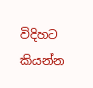විදිහට කියන්න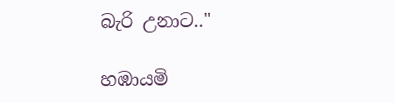බැරි උනාට.."

හඹායමි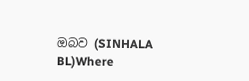ඔබව (SINHALA BL)Where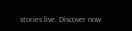stories live. Discover now